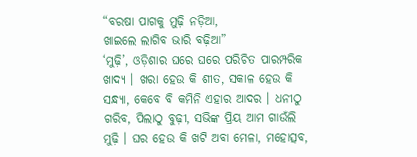“ବରଷା ପାଗକୁ ମୁଢ଼ି ନଡ଼ିଆ,
ଖାଇଲେ ଲାଗିବ ଭାରି ବଢ଼ିଆ”
‘ମୁଢ଼ି’, ଓଡ଼ିଶାର ଘରେ ଘରେ ପରିଚିତ ପାରମ୍ପରିକ ଖାଦ୍ୟ । ଖରା ହେଉ କି ଶୀତ, ସକାଳ ହେଉ କି ସନ୍ଧ୍ୟା, କେବେ ବି କମିନି ଏହାର ଆଦର । ଧନୀଠୁ ଗରିବ, ପିଲାଠୁ ବୁଢ଼ୀ, ସଭିଙ୍କ ପ୍ରିୟ ଆମ ଗାଉଁଲି ମୁଢ଼ି । ଘର ହେଉ କି ଖଟି ଅବା ମେଳା, ମହୋତ୍ସବ,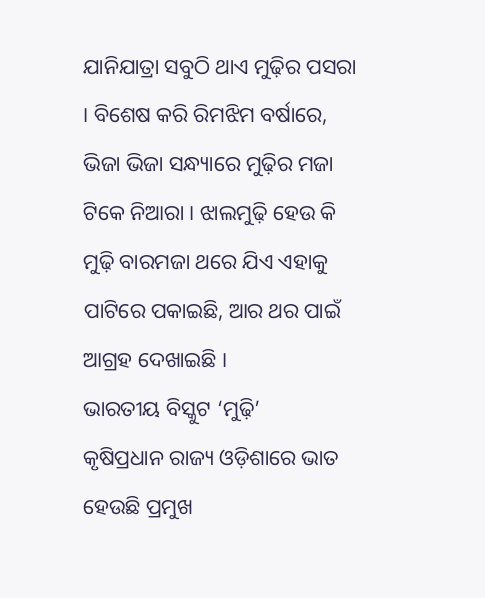ଯାନିଯାତ୍ରା ସବୁଠି ଥାଏ ମୁଢ଼ିର ପସରା । ବିଶେଷ କରି ରିମଝିମ ବର୍ଷାରେ, ଭିଜା ଭିଜା ସନ୍ଧ୍ୟାରେ ମୁଢ଼ିର ମଜା ଟିକେ ନିଆରା । ଝାଲମୁଢ଼ି ହେଉ କି ମୁଢ଼ି ବାରମଜା ଥରେ ଯିଏ ଏହାକୁ ପାଟିରେ ପକାଇଛି, ଆର ଥର ପାଇଁ ଆଗ୍ରହ ଦେଖାଇଛି ।
ଭାରତୀୟ ବିସ୍କୁଟ ‘ମୁଢ଼ି’
କୃଷିପ୍ରଧାନ ରାଜ୍ୟ ଓଡ଼ିଶାରେ ଭାତ ହେଉଛି ପ୍ରମୁଖ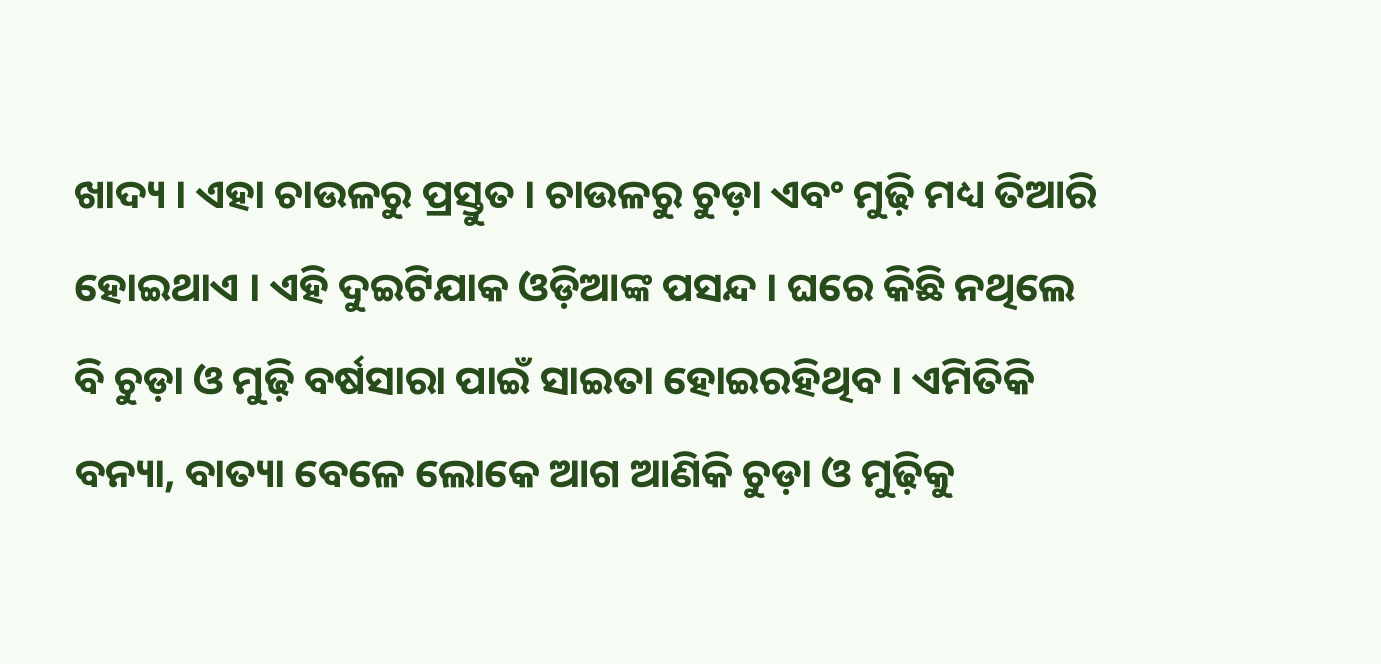ଖାଦ୍ୟ । ଏହା ଚାଉଳରୁ ପ୍ରସ୍ତୁତ । ଚାଉଳରୁ ଚୁଡ଼ା ଏବଂ ମୁଢ଼ି ମଧ୍ୟ ତିଆରି ହୋଇଥାଏ । ଏହି ଦୁଇଟିଯାକ ଓଡ଼ିଆଙ୍କ ପସନ୍ଦ । ଘରେ କିଛି ନଥିଲେ ବି ଚୁଡ଼ା ଓ ମୁଢ଼ି ବର୍ଷସାରା ପାଇଁ ସାଇତା ହୋଇରହିଥିବ । ଏମିତିକି ବନ୍ୟା, ବାତ୍ୟା ବେଳେ ଲୋକେ ଆଗ ଆଣିକି ଚୁଡ଼ା ଓ ମୁଢ଼ିକୁ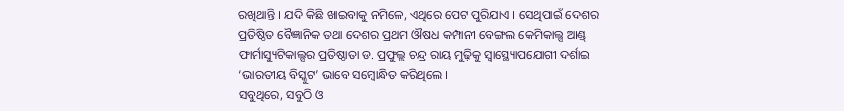ରଖିଥାନ୍ତି । ଯଦି କିଛି ଖାଇବାକୁ ନମିଳେ, ଏଥିରେ ପେଟ ପୁରିଯାଏ । ସେଥିପାଇଁ ଦେଶର ପ୍ରତିଷ୍ଠିତ ବୈଜ୍ଞାନିକ ତଥା ଦେଶର ପ୍ରଥମ ଔଷଧ କମ୍ପାନୀ ବେଙ୍ଗଲ କେମିକାଲ୍ସ ଆଣ୍ଡ୍ ଫାର୍ମାସ୍ୟୁଟିକାଲ୍ସର ପ୍ରତିଷ୍ଠାତା ଡ. ପ୍ରଫୁଲ୍ଲ ଚନ୍ଦ୍ର ରାୟ ମୁଢ଼ିକୁ ସ୍ବାସ୍ଥ୍ୟୋପଯୋଗୀ ଦର୍ଶାଇ ‘ଭାରତୀୟ ବିସ୍କୁଟ’ ଭାବେ ସମ୍ବୋନ୍ଧିତ କରିଥିଲେ ।
ସବୁଥିରେ, ସବୁଠି ଓ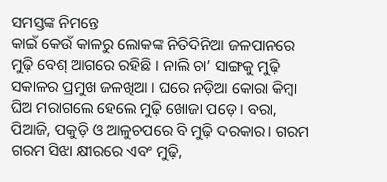ସମସ୍ତଙ୍କ ନିମନ୍ତେ
କାଇଁ କେଉଁ କାଳରୁ ଲୋକଙ୍କ ନିତିଦିନିଆ ଜଳପାନରେ ମୁଢ଼ି ବେଶ୍ ଆଗରେ ରହିଛି । ନାଲି ଚା’ ସାଙ୍ଗକୁ ମୁଢ଼ି ସକାଳର ପ୍ରମୁଖ ଜଳଖିଆ । ଘରେ ନଡ଼ିଆ କୋରା କିମ୍ବା ଘିଅ ମରାଗଲେ ହେଲେ ମୁଢ଼ି ଖୋଜା ପଡ଼େ । ବରା, ପିଆଜି, ପକୁଡ଼ି ଓ ଆଳୁଚପରେ ବି ମୁଢ଼ି ଦରକାର। ଗରମ ଗରମ ସିଝା କ୍ଷୀରରେ ଏବଂ ମୁଢ଼ି,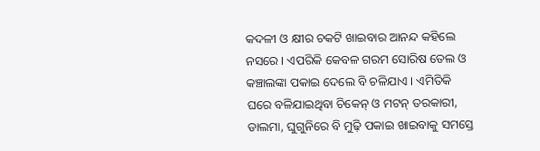କଦଳୀ ଓ କ୍ଷୀର ଚକଟି ଖାଇବାର ଆନନ୍ଦ କହିଲେ ନସରେ । ଏପରିକି କେବଳ ଗରମ ସୋରିଷ ତେଲ ଓ କଞ୍ଚାଲଙ୍କା ପକାଇ ଦେଲେ ବି ଚଳିଯାଏ । ଏମିତିକି ଘରେ ବଳିଯାଇଥିବା ଚିକେନ୍ ଓ ମଟନ୍ ତରକାରୀ, ଡାଲମା, ଘୁଗୁନିରେ ବି ମୁଢ଼ି ପକାଇ ଖାଇବାକୁ ସମସ୍ତେ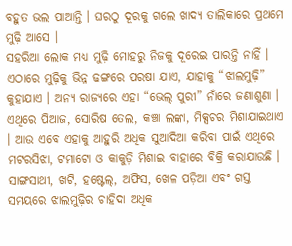ବହୁତ ଭଲ ପାଆନ୍ତି । ଘରଠୁ ଦୂରକୁ ଗଲେ ଖାଦ୍ୟ ତାଲିକାରେ ପ୍ରଥମେ ମୁଢ଼ି ଆସେ ।
ସହରିଆ ଲୋକ ମଧ୍ୟ ମୁଢ଼ି ମୋହରୁ ନିଜକୁ ଦୂରେଇ ପାରନ୍ତି ନାହିଁ । ଏଠାରେ ମୁଢ଼ିକୁ ଭିନ୍ନ ଢଙ୍ଗରେ ପରଷା ଯାଏ, ଯାହାକୁ “ଝାଲମୁଢ଼ି” କୁହାଯାଏ । ଅନ୍ୟ ରାଜ୍ୟରେ ଏହା “ଭେଲ୍ ପୁରୀ” ନାଁରେ ଜଣାଶୁଣା । ଏଥିରେ ପିଆଜ, ସୋରିଷ ତେଲ, କଞ୍ଚା ଲଙ୍କା, ମିକ୍ସଚର ମିଶାଯାଇଥାଏ । ଆଉ ଏବେ ଏହାକୁ ଆହୁରି ଅଧିକ ସୁଆଦିଆ କରିବା ପାଇଁ ଏଥିରେ ମଟରସିଝା, ଟମାଟୋ ଓ କାକୁଡ଼ି ମିଶାଇ ବାହାରେ ବିକ୍ରି କରାଯାଉଛି । ସାଙ୍ଗସାଥୀ, ଖଟି, ହଷ୍ଟେଲ୍, ଅଫିସ, ଖେଳ ପଡ଼ିଆ ଏବଂ ଗସ୍ତ ସମୟରେ ଝାଲମୁଢ଼ିର ଚାହିଦା ଅଧିକ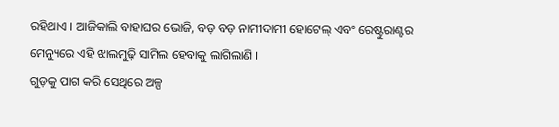ରହିଥାଏ । ଆଜିକାଲି ବାହାଘର ଭୋଜି, ବଡ଼ ବଡ଼ ନାମୀଦାମୀ ହୋଟେଲ୍ ଏବଂ ରେଷ୍ଟୁରାଣ୍ଟର ମେନ୍ୟୁରେ ଏହି ଝାଲମୁଢ଼ି ସାମିଲ ହେବାକୁ ଲାଗିଲାଣି ।
ଗୁଡ଼କୁ ପାଗ କରି ସେଥିରେ ଅଳ୍ପ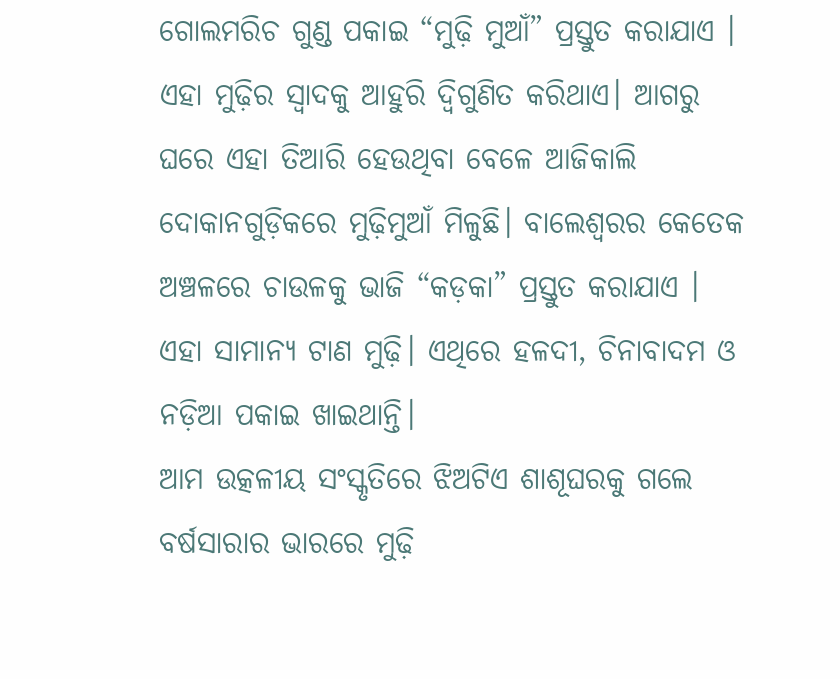ଗୋଲମରିଚ ଗୁଣ୍ଡ ପକାଇ “ମୁଢ଼ି ମୁଆଁ” ପ୍ରସ୍ତୁତ କରାଯାଏ । ଏହା ମୁଢ଼ିର ସ୍ବାଦକୁ ଆହୁରି ଦ୍ବିଗୁଣିତ କରିଥାଏ। ଆଗରୁ ଘରେ ଏହା ତିଆରି ହେଉଥିବା ବେଳେ ଆଜିକାଲି ଦୋକାନଗୁଡ଼ିକରେ ମୁଢ଼ିମୁଆଁ ମିଳୁଛି। ବାଲେଶ୍ବରର କେତେକ ଅଞ୍ଚଳରେ ଚାଉଳକୁ ଭାଜି “କଡ଼କା” ପ୍ରସ୍ତୁତ କରାଯାଏ । ଏହା ସାମାନ୍ୟ ଟାଣ ମୁଢ଼ି। ଏଥିରେ ହଳଦୀ, ଚିନାବାଦମ ଓ ନଡ଼ିଆ ପକାଇ ଖାଇଥାନ୍ତି।
ଆମ ଉତ୍କଳୀୟ ସଂସ୍କୃତିରେ ଝିଅଟିଏ ଶାଶୂଘରକୁ ଗଲେ ବର୍ଷସାରାର ଭାରରେ ମୁଢ଼ି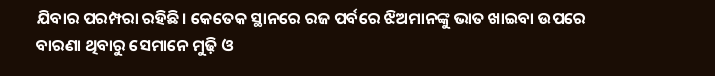ଯିବାର ପରମ୍ପରା ରହିଛି। କେତେକ ସ୍ଥାନରେ ରଜ ପର୍ବରେ ଝିଅମାନଙ୍କୁ ଭାତ ଖାଇବା ଉପରେ ବାରଣା ଥିବାରୁ ସେମାନେ ମୁଢ଼ି ଓ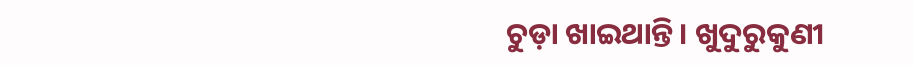ଚୁଡ଼ା ଖାଇଥାନ୍ତି। ଖୁଦୁରୁକୁଣୀ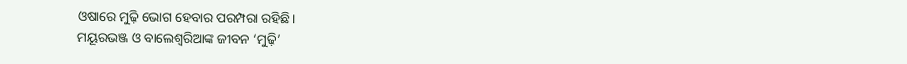ଓଷାରେ ମୁଢ଼ି ଭୋଗ ହେବାର ପରମ୍ପରା ରହିଛି।
ମୟୂରଭଞ୍ଜ ଓ ବାଲେଶ୍ବରିଆଙ୍କ ଜୀବନ ‘ମୁଢ଼ି’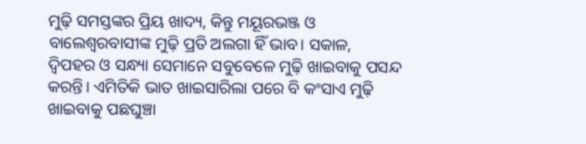ମୁଢ଼ି ସମସ୍ତଙ୍କର ପ୍ରିୟ ଖାଦ୍ୟ, କିନ୍ତୁ ମୟୂରଭଞ୍ଜ ଓ ବାଲେଶ୍ବରବାସୀଙ୍କ ମୁଢ଼ି ପ୍ରତି ଅଲଗା ହିଁ ଭାବ। ସକାଳ, ଦ୍ବିପହର ଓ ସନ୍ଧ୍ୟା ସେମାନେ ସବୁବେଳେ ମୁଢ଼ି ଖାଇବାକୁ ପସନ୍ଦ କରନ୍ତି। ଏମିତିକି ଭାତ ଖାଇସାରିଲା ପରେ ବି କଂସାଏ ମୁଢ଼ି ଖାଇବାକୁ ପଛଘୁଞ୍ଚା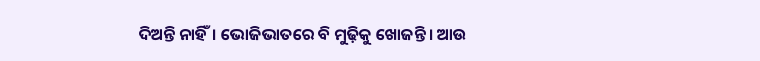ଦିଅନ୍ତି ନାହିଁ। ଭୋଜିଭାତରେ ବି ମୁଢ଼ିକୁ ଖୋଜନ୍ତି। ଆଉ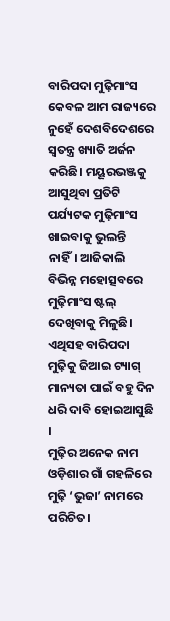ବାରିପଦା ମୁଢ଼ିମାଂସ କେବଳ ଆମ ରାଜ୍ୟରେ ନୁହେଁ ଦେଶବିଦେଶରେ ସ୍ବତନ୍ତ୍ର ଖ୍ୟାତି ଅର୍ଜନ କରିଛି। ମୟୂରଭଞ୍ଜକୁ ଆସୁଥିବା ପ୍ରତିଟି ପର୍ଯ୍ୟଟକ ମୁଢ଼ିମାଂସ ଖାଇବାକୁ ଭୁଲନ୍ତି ନାହିଁ। ଆଜିକାଲି ବିଭିନ୍ନ ମହୋତ୍ସବରେ ମୁଢ଼ିମାଂସ ଷ୍ଟଲ୍ ଦେଖିବାକୁ ମିଳୁଛି। ଏଥିସହ ବାରିପଦା ମୁଢ଼ିକୁ ଜିଆଇ ଟ୍ୟାଗ୍ ମାନ୍ୟତା ପାଇଁ ବହୁ ଦିନ ଧରି ଦାବି ହୋଇଆସୁଛି ।
ମୁଢ଼ିର ଅନେକ ନାମ
ଓଡ଼ିଶାର ଗାଁ ଗହଳିରେ ମୁଢ଼ି ‘ଭୁଜା’ ନାମରେ ପରିଚିତ।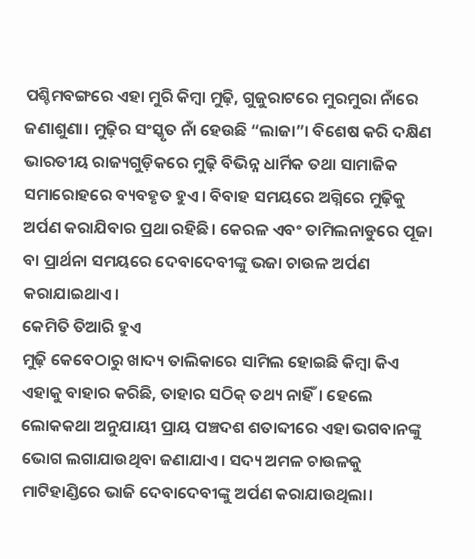ପଶ୍ଚିମବଙ୍ଗରେ ଏହା ମୁରି କିମ୍ବା ମୁଢ଼ି, ଗୁଜୁରାଟରେ ମୁରମୁରା ନାଁରେ ଜଣାଶୁଣା। ମୁଢ଼ିର ସଂସ୍କୃତ ନାଁ ହେଉଛି “ଲାଜା”। ବିଶେଷ କରି ଦକ୍ଷିଣ ଭାରତୀୟ ରାଜ୍ୟଗୁଡ଼ିକରେ ମୁଢ଼ି ବିଭିନ୍ନ ଧାର୍ମିକ ତଥା ସାମାଜିକ ସମାରୋହରେ ବ୍ୟବହୃତ ହୁଏ। ବିବାହ ସମୟରେ ଅଗ୍ନିରେ ମୁଢ଼ିକୁ ଅର୍ପଣ କରାଯିବାର ପ୍ରଥା ରହିଛି। କେରଳ ଏବଂ ତାମିଲନାଡୁରେ ପୂଜା ବା ପ୍ରାର୍ଥନା ସମୟରେ ଦେବାଦେବୀଙ୍କୁ ଭଜା ଚାଉଳ ଅର୍ପଣ କରାଯାଇଥାଏ।
କେମିତି ତିଆରି ହୁଏ
ମୁଢ଼ି କେବେଠାରୁ ଖାଦ୍ୟ ତାଲିକାରେ ସାମିଲ ହୋଇଛି କିମ୍ବା କିଏ ଏହାକୁ ବାହାର କରିଛି, ତାହାର ସଠିକ୍ ତଥ୍ୟ ନାହିଁ। ହେଲେ ଲୋକକଥା ଅନୁଯାୟୀ ପ୍ରାୟ ପଞ୍ଚଦଶ ଶତାବ୍ଦୀରେ ଏହା ଭଗବାନଙ୍କୁ ଭୋଗ ଲଗାଯାଉଥିବା ଜଣାଯାଏ। ସଦ୍ୟ ଅମଳ ଚାଉଳକୁ ମାଟିହାଣ୍ଡିରେ ଭାଜି ଦେବାଦେବୀଙ୍କୁ ଅର୍ପଣ କରାଯାଉଥିଲା।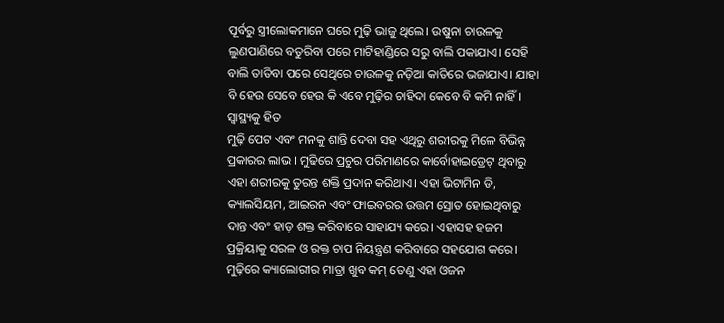ପୂର୍ବରୁ ସ୍ତ୍ରୀଲୋକମାନେ ଘରେ ମୁଢ଼ି ଭାଜୁ ଥିଲେ। ଉଷୁନା ଚାଉଳକୁ ଲୁଣପାଣିରେ ବତୁରିବା ପରେ ମାଟିହାଣ୍ଡିରେ ସରୁ ବାଲି ପକାଯାଏ। ସେହି ବାଲି ତାତିବା ପରେ ସେଥିରେ ଚାଉଳକୁ ନଡ଼ିଆ କାତିରେ ଭଜାଯାଏ। ଯାହା ବି ହେଉ ସେବେ ହେଉ କି ଏବେ ମୁଢ଼ିର ଚାହିଦା କେବେ ବି କମି ନାହିଁ।
ସ୍ବାସ୍ଥ୍ୟକୁ ହିତ
ମୁଢ଼ି ପେଟ ଏବଂ ମନକୁ ଶାନ୍ତି ଦେବା ସହ ଏଥିରୁ ଶରୀରକୁ ମିଳେ ବିଭିନ୍ନ ପ୍ରକାରର ଲାଭ । ମୁଢିରେ ପ୍ରଚୁର ପରିମାଣରେ କାର୍ବୋହାଇଡ୍ରେଟ୍ ଥିବାରୁ ଏହା ଶରୀରକୁ ତୁରନ୍ତ ଶକ୍ତି ପ୍ରଦାନ କରିଥାଏ। ଏହା ଭିଟାମିନ ଡି, କ୍ୟାଲସିୟମ, ଆଇରନ ଏବଂ ଫାଇବରର ଉତ୍ତମ ସ୍ରୋତ ହୋଇଥିବାରୁ ଦାନ୍ତ ଏବଂ ହାଡ଼ ଶକ୍ତ କରିବାରେ ସାହାଯ୍ୟ କରେ। ଏହାସହ ହଜମ ପ୍ରକ୍ରିୟାକୁ ସରଳ ଓ ରକ୍ତ ଚାପ ନିୟନ୍ତ୍ରଣ କରିବାରେ ସହଯୋଗ କରେ। ମୁଢ଼ିରେ କ୍ୟାଲୋରୀର ମାତ୍ରା ଖୁବ କମ୍ ତେଣୁ ଏହା ଓଜନ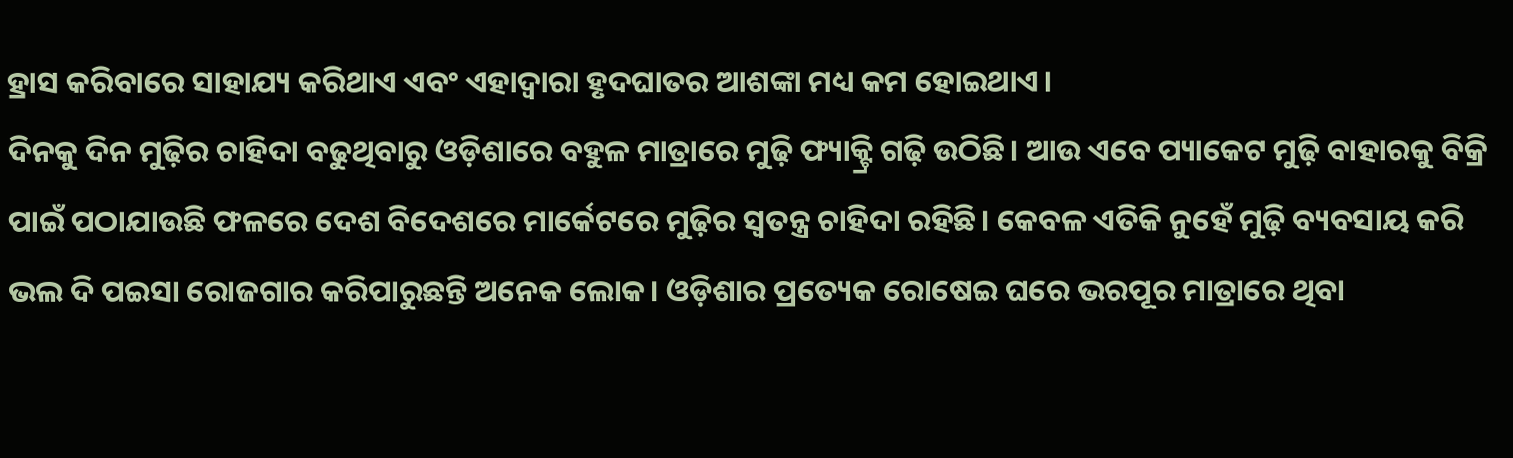ହ୍ରାସ କରିବାରେ ସାହାଯ୍ୟ କରିଥାଏ ଏବଂ ଏହାଦ୍ୱାରା ହୃଦଘାତର ଆଶଙ୍କା ମଧ୍ୟ କମ ହୋଇଥାଏ।
ଦିନକୁ ଦିନ ମୁଢ଼ିର ଚାହିଦା ବଢୁଥିବାରୁ ଓଡ଼ିଶାରେ ବହୁଳ ମାତ୍ରାରେ ମୁଢ଼ି ଫ୍ୟାକ୍ଟ୍ରି ଗଢ଼ି ଉଠିଛି। ଆଉ ଏବେ ପ୍ୟାକେଟ ମୁଢ଼ି ବାହାରକୁ ବିକ୍ରି ପାଇଁ ପଠାଯାଉଛି ଫଳରେ ଦେଶ ବିଦେଶରେ ମାର୍କେଟରେ ମୁଢ଼ିର ସ୍ବତନ୍ତ୍ର ଚାହିଦା ରହିଛି। କେବଳ ଏତିକି ନୁହେଁ ମୁଢ଼ି ବ୍ୟବସାୟ କରି ଭଲ ଦି ପଇସା ରୋଜଗାର କରିପାରୁଛନ୍ତି ଅନେକ ଲୋକ। ଓଡ଼ିଶାର ପ୍ରତ୍ୟେକ ରୋଷେଇ ଘରେ ଭରପୂର ମାତ୍ରାରେ ଥିବା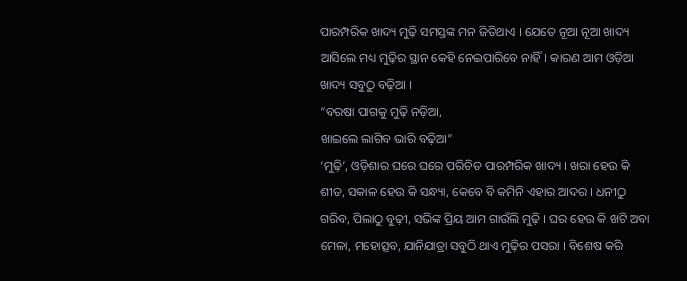ପାରମ୍ପରିକ ଖାଦ୍ୟ ମୁଢ଼ି ସମସ୍ତଙ୍କ ମନ ଜିତିଥାଏ । ଯେତେ ନୂଆ ନୂଆ ଖାଦ୍ୟ ଆସିଲେ ମଧ୍ୟ ମୁଢ଼ିର ସ୍ଥାନ କେହି ନେଇପାରିବେ ନାହିଁ। କାରଣ ଆମ ଓଡ଼ିଆ ଖାଦ୍ୟ ସବୁଠୁ ବଢ଼ିଆ ।
“ବରଷା ପାଗକୁ ମୁଢ଼ି ନଡ଼ିଆ,
ଖାଇଲେ ଲାଗିବ ଭାରି ବଢ଼ିଆ”
‘ମୁଢ଼ି’, ଓଡ଼ିଶାର ଘରେ ଘରେ ପରିଚିତ ପାରମ୍ପରିକ ଖାଦ୍ୟ । ଖରା ହେଉ କି ଶୀତ, ସକାଳ ହେଉ କି ସନ୍ଧ୍ୟା, କେବେ ବି କମିନି ଏହାର ଆଦର । ଧନୀଠୁ ଗରିବ, ପିଲାଠୁ ବୁଢ଼ୀ, ସଭିଙ୍କ ପ୍ରିୟ ଆମ ଗାଉଁଲି ମୁଢ଼ି । ଘର ହେଉ କି ଖଟି ଅବା ମେଳା, ମହୋତ୍ସବ, ଯାନିଯାତ୍ରା ସବୁଠି ଥାଏ ମୁଢ଼ିର ପସରା । ବିଶେଷ କରି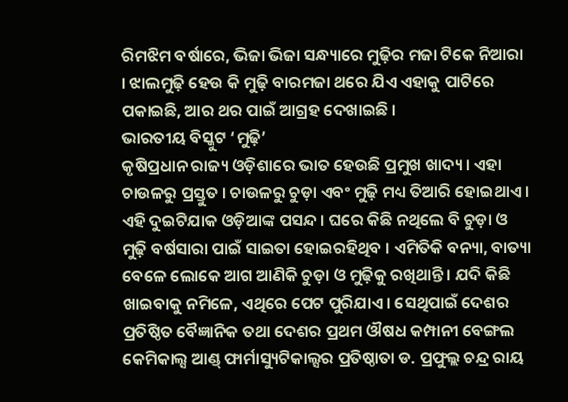ରିମଝିମ ବର୍ଷାରେ, ଭିଜା ଭିଜା ସନ୍ଧ୍ୟାରେ ମୁଢ଼ିର ମଜା ଟିକେ ନିଆରା । ଝାଲମୁଢ଼ି ହେଉ କି ମୁଢ଼ି ବାରମଜା ଥରେ ଯିଏ ଏହାକୁ ପାଟିରେ ପକାଇଛି, ଆର ଥର ପାଇଁ ଆଗ୍ରହ ଦେଖାଇଛି ।
ଭାରତୀୟ ବିସ୍କୁଟ ‘ମୁଢ଼ି’
କୃଷିପ୍ରଧାନ ରାଜ୍ୟ ଓଡ଼ିଶାରେ ଭାତ ହେଉଛି ପ୍ରମୁଖ ଖାଦ୍ୟ । ଏହା ଚାଉଳରୁ ପ୍ରସ୍ତୁତ । ଚାଉଳରୁ ଚୁଡ଼ା ଏବଂ ମୁଢ଼ି ମଧ୍ୟ ତିଆରି ହୋଇଥାଏ । ଏହି ଦୁଇଟିଯାକ ଓଡ଼ିଆଙ୍କ ପସନ୍ଦ । ଘରେ କିଛି ନଥିଲେ ବି ଚୁଡ଼ା ଓ ମୁଢ଼ି ବର୍ଷସାରା ପାଇଁ ସାଇତା ହୋଇରହିଥିବ । ଏମିତିକି ବନ୍ୟା, ବାତ୍ୟା ବେଳେ ଲୋକେ ଆଗ ଆଣିକି ଚୁଡ଼ା ଓ ମୁଢ଼ିକୁ ରଖିଥାନ୍ତି । ଯଦି କିଛି ଖାଇବାକୁ ନମିଳେ, ଏଥିରେ ପେଟ ପୁରିଯାଏ । ସେଥିପାଇଁ ଦେଶର ପ୍ରତିଷ୍ଠିତ ବୈଜ୍ଞାନିକ ତଥା ଦେଶର ପ୍ରଥମ ଔଷଧ କମ୍ପାନୀ ବେଙ୍ଗଲ କେମିକାଲ୍ସ ଆଣ୍ଡ୍ ଫାର୍ମାସ୍ୟୁଟିକାଲ୍ସର ପ୍ରତିଷ୍ଠାତା ଡ. ପ୍ରଫୁଲ୍ଲ ଚନ୍ଦ୍ର ରାୟ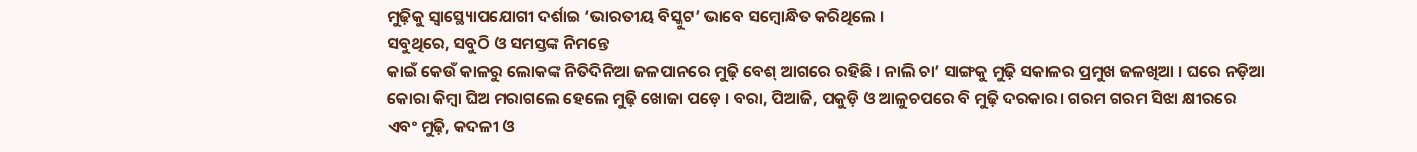ମୁଢ଼ିକୁ ସ୍ବାସ୍ଥ୍ୟୋପଯୋଗୀ ଦର୍ଶାଇ ‘ଭାରତୀୟ ବିସ୍କୁଟ’ ଭାବେ ସମ୍ବୋନ୍ଧିତ କରିଥିଲେ ।
ସବୁଥିରେ, ସବୁଠି ଓ ସମସ୍ତଙ୍କ ନିମନ୍ତେ
କାଇଁ କେଉଁ କାଳରୁ ଲୋକଙ୍କ ନିତିଦିନିଆ ଜଳପାନରେ ମୁଢ଼ି ବେଶ୍ ଆଗରେ ରହିଛି । ନାଲି ଚା’ ସାଙ୍ଗକୁ ମୁଢ଼ି ସକାଳର ପ୍ରମୁଖ ଜଳଖିଆ । ଘରେ ନଡ଼ିଆ କୋରା କିମ୍ବା ଘିଅ ମରାଗଲେ ହେଲେ ମୁଢ଼ି ଖୋଜା ପଡ଼େ । ବରା, ପିଆଜି, ପକୁଡ଼ି ଓ ଆଳୁଚପରେ ବି ମୁଢ଼ି ଦରକାର। ଗରମ ଗରମ ସିଝା କ୍ଷୀରରେ ଏବଂ ମୁଢ଼ି, କଦଳୀ ଓ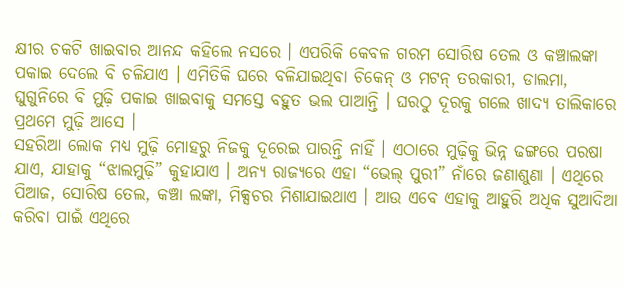କ୍ଷୀର ଚକଟି ଖାଇବାର ଆନନ୍ଦ କହିଲେ ନସରେ । ଏପରିକି କେବଳ ଗରମ ସୋରିଷ ତେଲ ଓ କଞ୍ଚାଲଙ୍କା ପକାଇ ଦେଲେ ବି ଚଳିଯାଏ । ଏମିତିକି ଘରେ ବଳିଯାଇଥିବା ଚିକେନ୍ ଓ ମଟନ୍ ତରକାରୀ, ଡାଲମା, ଘୁଗୁନିରେ ବି ମୁଢ଼ି ପକାଇ ଖାଇବାକୁ ସମସ୍ତେ ବହୁତ ଭଲ ପାଆନ୍ତି । ଘରଠୁ ଦୂରକୁ ଗଲେ ଖାଦ୍ୟ ତାଲିକାରେ ପ୍ରଥମେ ମୁଢ଼ି ଆସେ ।
ସହରିଆ ଲୋକ ମଧ୍ୟ ମୁଢ଼ି ମୋହରୁ ନିଜକୁ ଦୂରେଇ ପାରନ୍ତି ନାହିଁ । ଏଠାରେ ମୁଢ଼ିକୁ ଭିନ୍ନ ଢଙ୍ଗରେ ପରଷା ଯାଏ, ଯାହାକୁ “ଝାଲମୁଢ଼ି” କୁହାଯାଏ । ଅନ୍ୟ ରାଜ୍ୟରେ ଏହା “ଭେଲ୍ ପୁରୀ” ନାଁରେ ଜଣାଶୁଣା । ଏଥିରେ ପିଆଜ, ସୋରିଷ ତେଲ, କଞ୍ଚା ଲଙ୍କା, ମିକ୍ସଚର ମିଶାଯାଇଥାଏ । ଆଉ ଏବେ ଏହାକୁ ଆହୁରି ଅଧିକ ସୁଆଦିଆ କରିବା ପାଇଁ ଏଥିରେ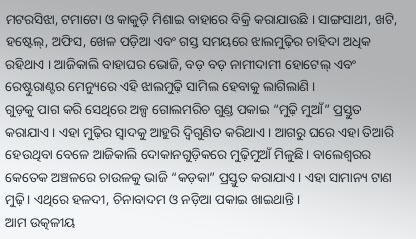ମଟରସିଝା, ଟମାଟୋ ଓ କାକୁଡ଼ି ମିଶାଇ ବାହାରେ ବିକ୍ରି କରାଯାଉଛି । ସାଙ୍ଗସାଥୀ, ଖଟି, ହଷ୍ଟେଲ୍, ଅଫିସ, ଖେଳ ପଡ଼ିଆ ଏବଂ ଗସ୍ତ ସମୟରେ ଝାଲମୁଢ଼ିର ଚାହିଦା ଅଧିକ ରହିଥାଏ । ଆଜିକାଲି ବାହାଘର ଭୋଜି, ବଡ଼ ବଡ଼ ନାମୀଦାମୀ ହୋଟେଲ୍ ଏବଂ ରେଷ୍ଟୁରାଣ୍ଟର ମେନ୍ୟୁରେ ଏହି ଝାଲମୁଢ଼ି ସାମିଲ ହେବାକୁ ଲାଗିଲାଣି ।
ଗୁଡ଼କୁ ପାଗ କରି ସେଥିରେ ଅଳ୍ପ ଗୋଲମରିଚ ଗୁଣ୍ଡ ପକାଇ “ମୁଢ଼ି ମୁଆଁ” ପ୍ରସ୍ତୁତ କରାଯାଏ । ଏହା ମୁଢ଼ିର ସ୍ବାଦକୁ ଆହୁରି ଦ୍ବିଗୁଣିତ କରିଥାଏ। ଆଗରୁ ଘରେ ଏହା ତିଆରି ହେଉଥିବା ବେଳେ ଆଜିକାଲି ଦୋକାନଗୁଡ଼ିକରେ ମୁଢ଼ିମୁଆଁ ମିଳୁଛି। ବାଲେଶ୍ବରର କେତେକ ଅଞ୍ଚଳରେ ଚାଉଳକୁ ଭାଜି “କଡ଼କା” ପ୍ରସ୍ତୁତ କରାଯାଏ । ଏହା ସାମାନ୍ୟ ଟାଣ ମୁଢ଼ି। ଏଥିରେ ହଳଦୀ, ଚିନାବାଦମ ଓ ନଡ଼ିଆ ପକାଇ ଖାଇଥାନ୍ତି।
ଆମ ଉତ୍କଳୀୟ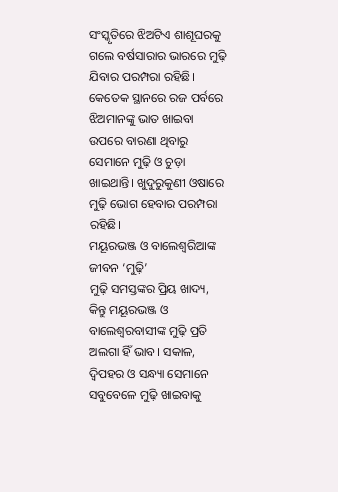ସଂସ୍କୃତିରେ ଝିଅଟିଏ ଶାଶୂଘରକୁ ଗଲେ ବର୍ଷସାରାର ଭାରରେ ମୁଢ଼ି ଯିବାର ପରମ୍ପରା ରହିଛି। କେତେକ ସ୍ଥାନରେ ରଜ ପର୍ବରେ ଝିଅମାନଙ୍କୁ ଭାତ ଖାଇବା ଉପରେ ବାରଣା ଥିବାରୁ ସେମାନେ ମୁଢ଼ି ଓ ଚୁଡ଼ା ଖାଇଥାନ୍ତି। ଖୁଦୁରୁକୁଣୀ ଓଷାରେ ମୁଢ଼ି ଭୋଗ ହେବାର ପରମ୍ପରା ରହିଛି।
ମୟୂରଭଞ୍ଜ ଓ ବାଲେଶ୍ବରିଆଙ୍କ ଜୀବନ ‘ମୁଢ଼ି’
ମୁଢ଼ି ସମସ୍ତଙ୍କର ପ୍ରିୟ ଖାଦ୍ୟ, କିନ୍ତୁ ମୟୂରଭଞ୍ଜ ଓ ବାଲେଶ୍ବରବାସୀଙ୍କ ମୁଢ଼ି ପ୍ରତି ଅଲଗା ହିଁ ଭାବ। ସକାଳ, ଦ୍ବିପହର ଓ ସନ୍ଧ୍ୟା ସେମାନେ ସବୁବେଳେ ମୁଢ଼ି ଖାଇବାକୁ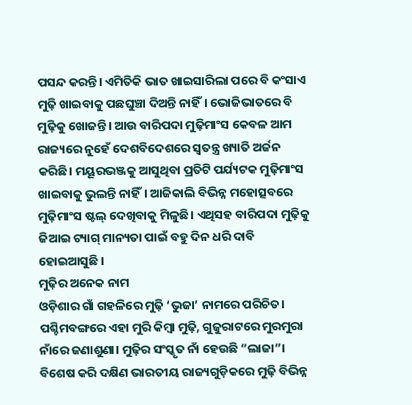ପସନ୍ଦ କରନ୍ତି। ଏମିତିକି ଭାତ ଖାଇସାରିଲା ପରେ ବି କଂସାଏ ମୁଢ଼ି ଖାଇବାକୁ ପଛଘୁଞ୍ଚା ଦିଅନ୍ତି ନାହିଁ। ଭୋଜିଭାତରେ ବି ମୁଢ଼ିକୁ ଖୋଜନ୍ତି। ଆଉ ବାରିପଦା ମୁଢ଼ିମାଂସ କେବଳ ଆମ ରାଜ୍ୟରେ ନୁହେଁ ଦେଶବିଦେଶରେ ସ୍ବତନ୍ତ୍ର ଖ୍ୟାତି ଅର୍ଜନ କରିଛି। ମୟୂରଭଞ୍ଜକୁ ଆସୁଥିବା ପ୍ରତିଟି ପର୍ଯ୍ୟଟକ ମୁଢ଼ିମାଂସ ଖାଇବାକୁ ଭୁଲନ୍ତି ନାହିଁ। ଆଜିକାଲି ବିଭିନ୍ନ ମହୋତ୍ସବରେ ମୁଢ଼ିମାଂସ ଷ୍ଟଲ୍ ଦେଖିବାକୁ ମିଳୁଛି। ଏଥିସହ ବାରିପଦା ମୁଢ଼ିକୁ ଜିଆଇ ଟ୍ୟାଗ୍ ମାନ୍ୟତା ପାଇଁ ବହୁ ଦିନ ଧରି ଦାବି ହୋଇଆସୁଛି ।
ମୁଢ଼ିର ଅନେକ ନାମ
ଓଡ଼ିଶାର ଗାଁ ଗହଳିରେ ମୁଢ଼ି ‘ଭୁଜା’ ନାମରେ ପରିଚିତ। ପଶ୍ଚିମବଙ୍ଗରେ ଏହା ମୁରି କିମ୍ବା ମୁଢ଼ି, ଗୁଜୁରାଟରେ ମୁରମୁରା ନାଁରେ ଜଣାଶୁଣା। ମୁଢ଼ିର ସଂସ୍କୃତ ନାଁ ହେଉଛି “ଲାଜା”। ବିଶେଷ କରି ଦକ୍ଷିଣ ଭାରତୀୟ ରାଜ୍ୟଗୁଡ଼ିକରେ ମୁଢ଼ି ବିଭିନ୍ନ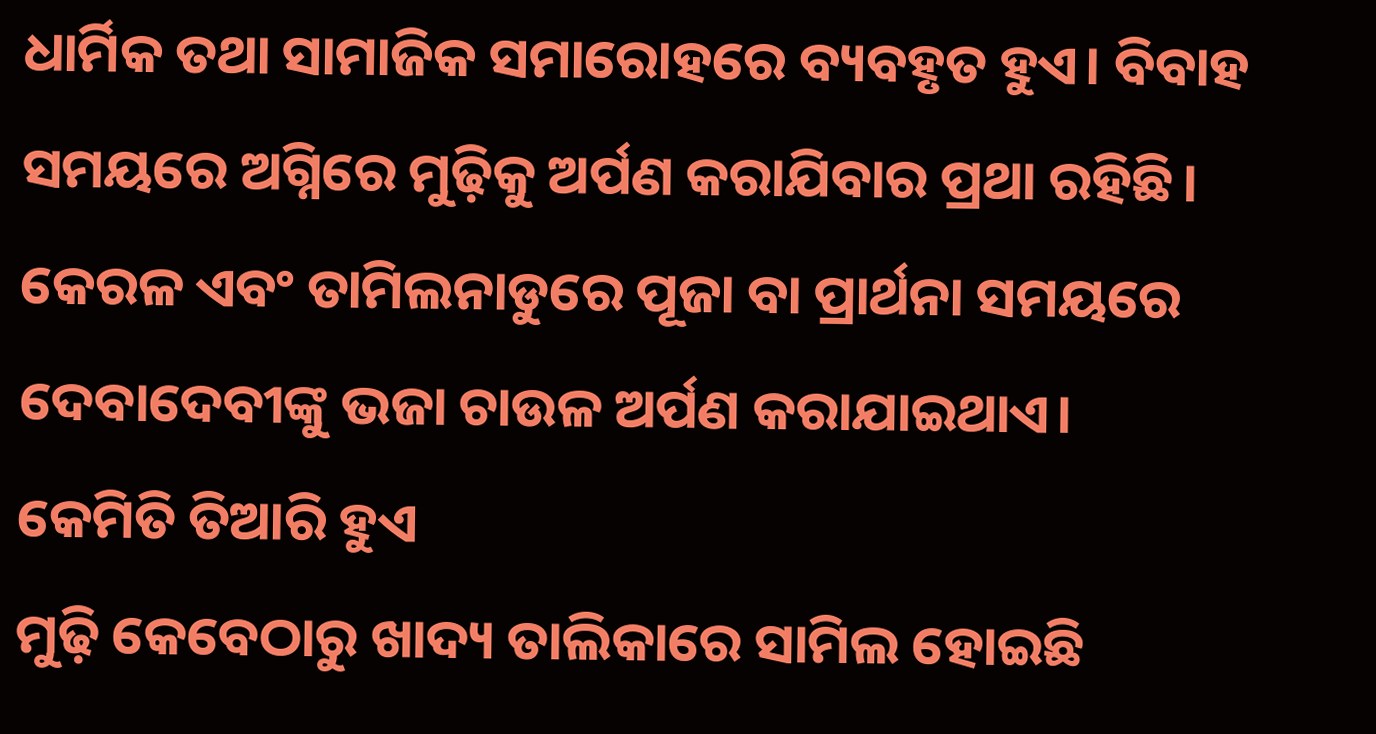ଧାର୍ମିକ ତଥା ସାମାଜିକ ସମାରୋହରେ ବ୍ୟବହୃତ ହୁଏ। ବିବାହ ସମୟରେ ଅଗ୍ନିରେ ମୁଢ଼ିକୁ ଅର୍ପଣ କରାଯିବାର ପ୍ରଥା ରହିଛି। କେରଳ ଏବଂ ତାମିଲନାଡୁରେ ପୂଜା ବା ପ୍ରାର୍ଥନା ସମୟରେ ଦେବାଦେବୀଙ୍କୁ ଭଜା ଚାଉଳ ଅର୍ପଣ କରାଯାଇଥାଏ।
କେମିତି ତିଆରି ହୁଏ
ମୁଢ଼ି କେବେଠାରୁ ଖାଦ୍ୟ ତାଲିକାରେ ସାମିଲ ହୋଇଛି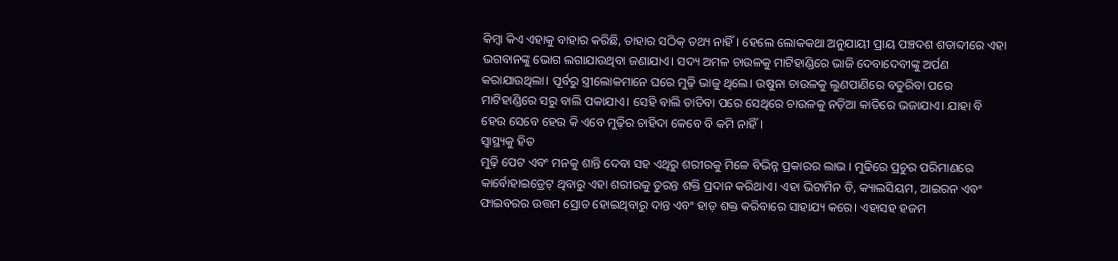କିମ୍ବା କିଏ ଏହାକୁ ବାହାର କରିଛି, ତାହାର ସଠିକ୍ ତଥ୍ୟ ନାହିଁ। ହେଲେ ଲୋକକଥା ଅନୁଯାୟୀ ପ୍ରାୟ ପଞ୍ଚଦଶ ଶତାବ୍ଦୀରେ ଏହା ଭଗବାନଙ୍କୁ ଭୋଗ ଲଗାଯାଉଥିବା ଜଣାଯାଏ। ସଦ୍ୟ ଅମଳ ଚାଉଳକୁ ମାଟିହାଣ୍ଡିରେ ଭାଜି ଦେବାଦେବୀଙ୍କୁ ଅର୍ପଣ କରାଯାଉଥିଲା। ପୂର୍ବରୁ ସ୍ତ୍ରୀଲୋକମାନେ ଘରେ ମୁଢ଼ି ଭାଜୁ ଥିଲେ। ଉଷୁନା ଚାଉଳକୁ ଲୁଣପାଣିରେ ବତୁରିବା ପରେ ମାଟିହାଣ୍ଡିରେ ସରୁ ବାଲି ପକାଯାଏ। ସେହି ବାଲି ତାତିବା ପରେ ସେଥିରେ ଚାଉଳକୁ ନଡ଼ିଆ କାତିରେ ଭଜାଯାଏ। ଯାହା ବି ହେଉ ସେବେ ହେଉ କି ଏବେ ମୁଢ଼ିର ଚାହିଦା କେବେ ବି କମି ନାହିଁ।
ସ୍ବାସ୍ଥ୍ୟକୁ ହିତ
ମୁଢ଼ି ପେଟ ଏବଂ ମନକୁ ଶାନ୍ତି ଦେବା ସହ ଏଥିରୁ ଶରୀରକୁ ମିଳେ ବିଭିନ୍ନ ପ୍ରକାରର ଲାଭ । ମୁଢିରେ ପ୍ରଚୁର ପରିମାଣରେ କାର୍ବୋହାଇଡ୍ରେଟ୍ ଥିବାରୁ ଏହା ଶରୀରକୁ ତୁରନ୍ତ ଶକ୍ତି ପ୍ରଦାନ କରିଥାଏ। ଏହା ଭିଟାମିନ ଡି, କ୍ୟାଲସିୟମ, ଆଇରନ ଏବଂ ଫାଇବରର ଉତ୍ତମ ସ୍ରୋତ ହୋଇଥିବାରୁ ଦାନ୍ତ ଏବଂ ହାଡ଼ ଶକ୍ତ କରିବାରେ ସାହାଯ୍ୟ କରେ। ଏହାସହ ହଜମ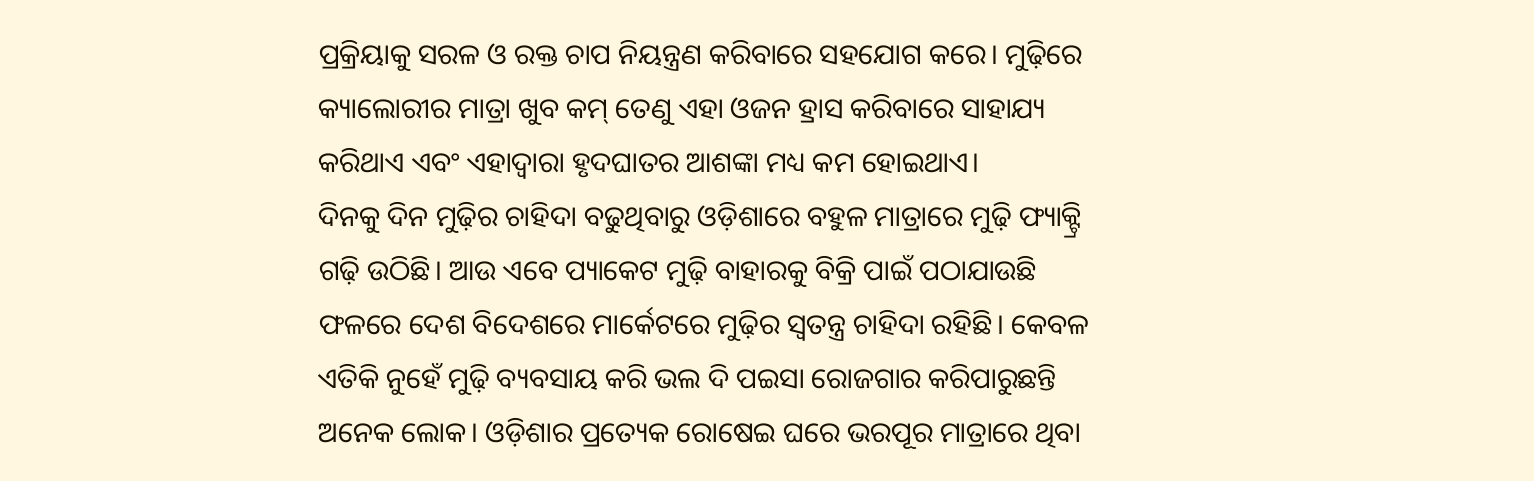ପ୍ରକ୍ରିୟାକୁ ସରଳ ଓ ରକ୍ତ ଚାପ ନିୟନ୍ତ୍ରଣ କରିବାରେ ସହଯୋଗ କରେ। ମୁଢ଼ିରେ କ୍ୟାଲୋରୀର ମାତ୍ରା ଖୁବ କମ୍ ତେଣୁ ଏହା ଓଜନ ହ୍ରାସ କରିବାରେ ସାହାଯ୍ୟ କରିଥାଏ ଏବଂ ଏହାଦ୍ୱାରା ହୃଦଘାତର ଆଶଙ୍କା ମଧ୍ୟ କମ ହୋଇଥାଏ।
ଦିନକୁ ଦିନ ମୁଢ଼ିର ଚାହିଦା ବଢୁଥିବାରୁ ଓଡ଼ିଶାରେ ବହୁଳ ମାତ୍ରାରେ ମୁଢ଼ି ଫ୍ୟାକ୍ଟ୍ରି ଗଢ଼ି ଉଠିଛି। ଆଉ ଏବେ ପ୍ୟାକେଟ ମୁଢ଼ି ବାହାରକୁ ବିକ୍ରି ପାଇଁ ପଠାଯାଉଛି ଫଳରେ ଦେଶ ବିଦେଶରେ ମାର୍କେଟରେ ମୁଢ଼ିର ସ୍ବତନ୍ତ୍ର ଚାହିଦା ରହିଛି। କେବଳ ଏତିକି ନୁହେଁ ମୁଢ଼ି ବ୍ୟବସାୟ କରି ଭଲ ଦି ପଇସା ରୋଜଗାର କରିପାରୁଛନ୍ତି ଅନେକ ଲୋକ। ଓଡ଼ିଶାର ପ୍ରତ୍ୟେକ ରୋଷେଇ ଘରେ ଭରପୂର ମାତ୍ରାରେ ଥିବା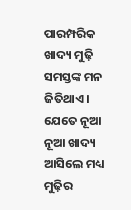ପାରମ୍ପରିକ ଖାଦ୍ୟ ମୁଢ଼ି ସମସ୍ତଙ୍କ ମନ ଜିତିଥାଏ । ଯେତେ ନୂଆ ନୂଆ ଖାଦ୍ୟ ଆସିଲେ ମଧ୍ୟ ମୁଢ଼ିର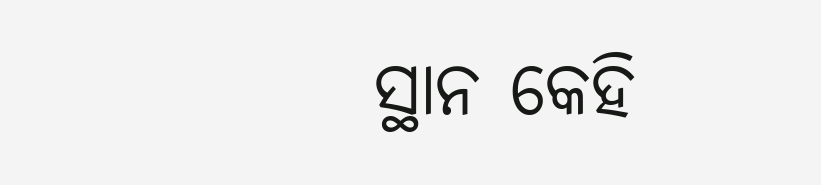ସ୍ଥାନ କେହି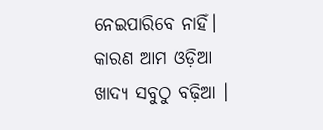ନେଇପାରିବେ ନାହିଁ। କାରଣ ଆମ ଓଡ଼ିଆ ଖାଦ୍ୟ ସବୁଠୁ ବଢ଼ିଆ ।